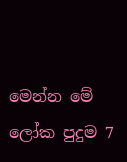මෙන්න මේ ලෝක පුදුම 7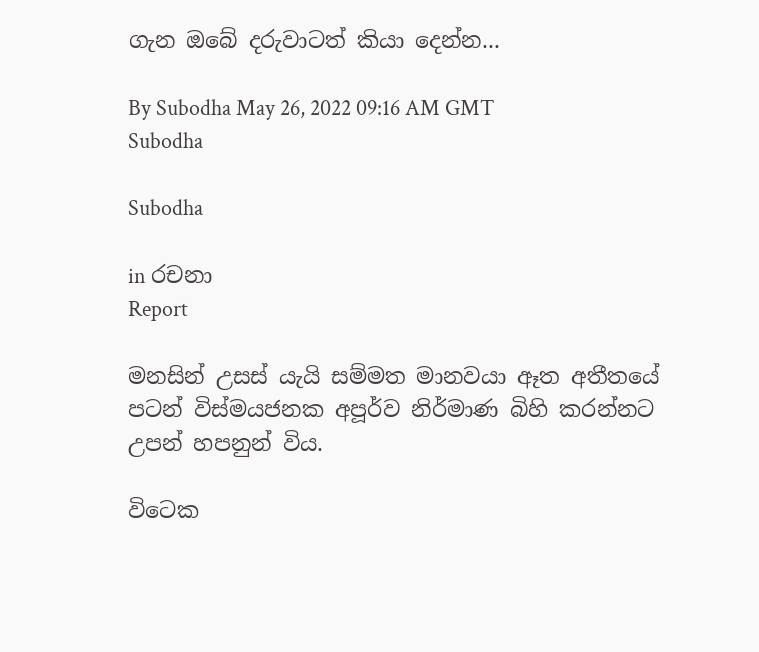ගැන ඔබේ දරුවාටත් කියා දෙන්න...

By Subodha May 26, 2022 09:16 AM GMT
Subodha

Subodha

in රචනා
Report

මනසින් උසස් යැයි සම්මත මානවයා ඈත අතීතයේ පටන් විස්මයජනක අපූර්ව නිර්මාණ බිහි කරන්නට උපන් හපනුන් විය.

විටෙක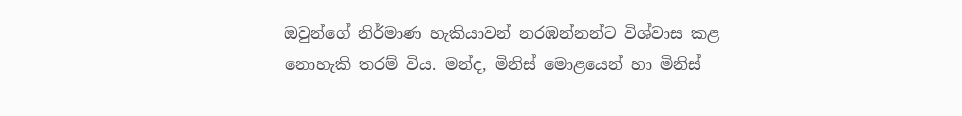ඔවුන්ගේ නිර්මාණ හැකියාවන් නරඹන්නන්ට විශ්වාස කළ නොහැකි තරම් විය. මන්ද, මිනිස් මොළයෙන් හා මිනිස්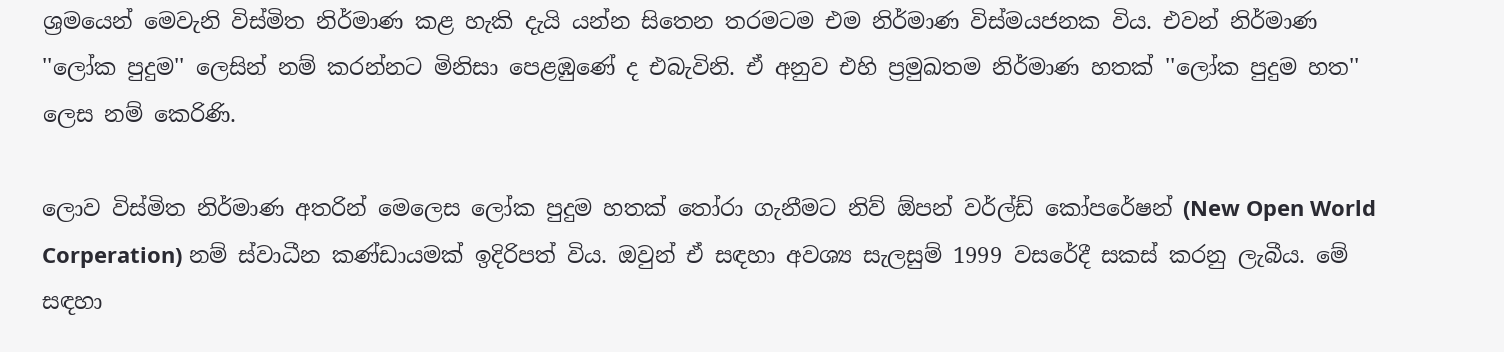ශ්‍රමයෙන් මෙවැනි විස්මිත නිර්මාණ කළ හැකි දැයි යන්න සිතෙන තරමටම එම නිර්මාණ විස්මයජනක විය. එවන් නිර්මාණ ''ලෝක පුදුම'' ලෙසින් නම් කරන්නට මිනිසා පෙළඹුණේ ද එබැවිනි. ඒ අනුව එහි ප්‍රමුඛතම නිර්මාණ හතක් ''ලෝක පුදුම හත'' ලෙස නම් කෙරිණි.

ලොව විස්මිත නිර්මාණ අතරින් මෙලෙස ලෝක පුදුම හතක් තෝරා ගැනීමට නිව් ඕපන් වර්ල්ඩ් කෝපරේෂන් (New Open World Corperation) නම් ස්වාධීන කණ්ඩායමක් ඉදිරිපත් විය. ඔවුන් ඒ සඳහා අවශ්‍ය සැලසුම් 1999 වසරේදී සකස් කරනු ලැබීය. මේ සඳහා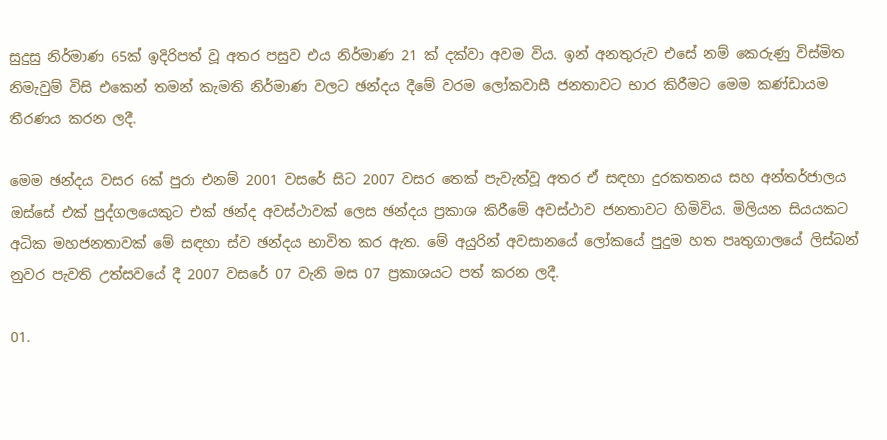සුදුසු නිර්මාණ 65ක් ඉදිරිපත් වූ අතර පසුව එය නිර්මාණ 21 ක් දක්වා අවම විය. ඉන් අනතුරුව එසේ නම් කෙරුණු විස්මිත නිමැවුම් විසි එකෙන් තමන් කැමති නිර්මාණ වලට ඡන්දය දීමේ වරම ලෝකවාසී ජනතාවට භාර කිරීමට මෙම කණ්ඩායම තීරණය කරන ලදී.

මෙම ඡන්දය වසර 6ක් පුරා එනම් 2001 වසරේ සිට 2007 වසර තෙක් පැවැත්වූ අතර ඒ සඳහා දුරකතනය සහ අන්තර්ජාලය ඔස්සේ එක් පුද්ගලයෙකුට එක් ඡන්ද අවස්ථාවක් ලෙස ඡන්දය ප්‍රකාශ කිරීමේ අවස්ථාව ජනතාවට හිමිවිය. මිලියන සියයකට අධික මහජනතාවක් මේ සඳහා ස්ව ඡන්දය භාවිත කර ඇත. මේ අයුරින් අවසානයේ ලෝකයේ පුදුම හත පෘතුගාලයේ ලිස්බන් නුවර පැවති උත්සවයේ දී 2007 වසරේ 07 වැනි මස 07 ප්‍රකාශයට පත් කරන ලදී.

01.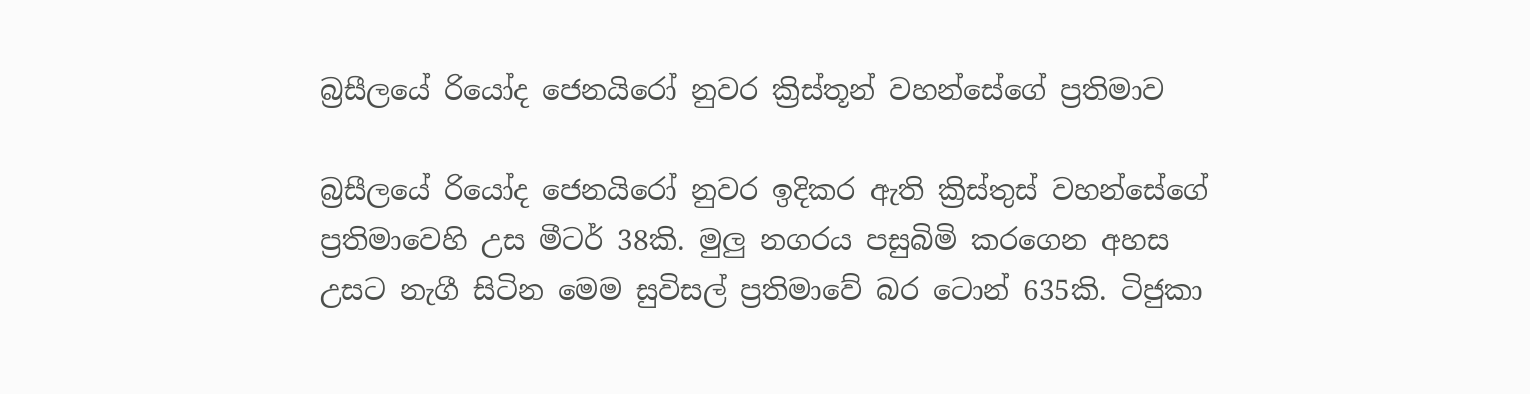බ්‍රසීලයේ රියෝද ජෙනයිරෝ නුවර ක්‍රිස්තූන් වහන්සේගේ ප්‍රතිමාව

බ්‍රසීලයේ රියෝද ජෙනයිරෝ නුවර ඉදිකර ඇති ක්‍රිස්තුස් වහන්සේගේ ප්‍රතිමාවෙහි උස මීටර් 38කි. මුලු නගරය පසුබිමි කරගෙන අහස උසට නැගී සිටින මෙම සුවිසල් ප්‍රතිමාවේ බර ටොන් 635කි. ටිජුකා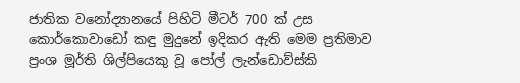ජාතික වනෝද්‍යානයේ පිහිටි මීටර් 700 ක් උස කොර්කොවාඩෝ කඳු මුදුනේ ඉදිකර ඇති මෙම ප්‍රතිමාව ප්‍රංශ මූර්ති ශිල්පියෙකු වූ පෝල් ලැන්ඩොව්ස්කි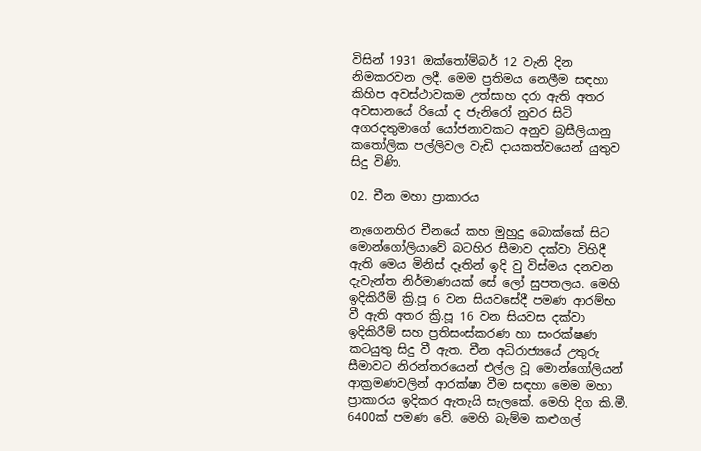විසින් 1931 ඔක්තෝම්බර් 12 වැනි දින නිමකරවන ලදී. මෙම ප්‍රතිමය නෙලීම සඳහා කිහිප අවස්ථාවකම උත්සාහ දරා ඇති අතර අවසානයේ රියෝ ද ජැනිරෝ නුවර සිටි අගරදතුමාගේ යෝජනාවකට අනුව බ්‍රසීලියානු කතෝලික පල්ලිවල වැඩි දායකත්වයෙන් යුතුව සිදු විණි.

02. චීන මහා ප්‍රාකාරය

නැගෙනහිර චීනයේ කහ මුහුදු බොක්කේ සිට මොන්ගෝලියාවේ බටහිර සීමාව දක්වා විහිදී ඇති මෙය මිනිස් දෑතින් ඉදි වු විස්මය දනවන දැවැන්ත නිර්මාණයක් සේ ලෝ සුපතලය. මෙහි ඉදිකිරීම් ක්‍රි.පූ 6 වන සියවසේදී පමණ ආරම්භ වී ඇති අතර ක්‍රි.පූ 16 වන සියවස දක්වා ඉදිකිරීම් සහ ප්‍රතිසංස්කරණ හා සංරක්ෂණ කටයුතු සිදු වී ඇත. චීන අධිරාජ්‍යයේ උතුරු සීමාවට නිරන්තරයෙන් එල්ල වූ මොන්ගෝලියන් ආක්‍රමණවලින් ආරක්ෂා වීම සඳහා මෙම මහා ප්‍රාකාරය ඉදිකර ඇතැයි සැලකේ. මෙහි දිග කි‍.මී. 6400ක් පමණ වේ. මෙහි බැම්ම කළුගල්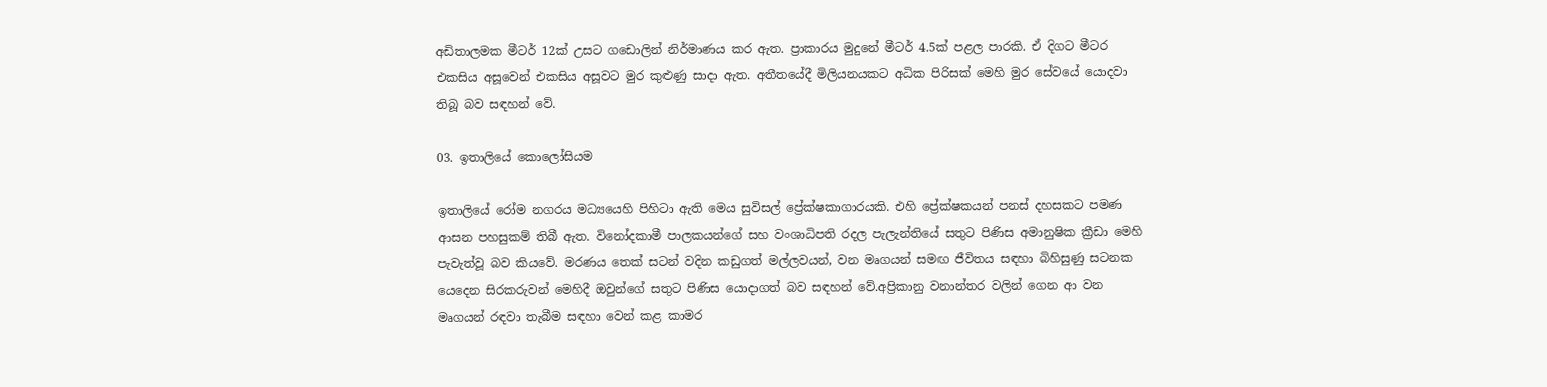අඩිතාලමක මීටර් 12ක් උසට ගඩොලින් නිර්මාණය කර ඇත. ප්‍රාකාරය මුදුනේ මීටර් 4.5ක් පළල පාරකි. ඒ දිගට මීටර එකසිය අසූවෙන් එකසිය අසූවට මුර කුළුණු සාදා ඇත. අතීතයේදී මිලියනයකට අධික පිරිසක් මෙහි මුර සේවයේ යොදවා තිබූ බව සඳහන් වේ.

03. ඉතාලියේ කොලෝසියම

ඉතාලියේ රෝම නගරය මධ්‍යයෙහි පිහිටා ඇති මෙය සුවිසල් ප්‍රේක්ෂකාගාරයකි. එහි ප්‍රේක්ෂකයන් පනස් දහසකට පමණ ආසන පහසුකම් තිබී ඇත. විනෝදකාමී පාලකයන්ගේ සහ වංශාධිපති රදල පැලැන්තියේ සතුට පිණිස අමානුෂික ක්‍රීඩා මෙහි පැවැත්වූ බව කියවේ. මරණය තෙක් සටන් වදින කඩුගත් මල්ලවයන්, වන මෘගයන් සමඟ ජීවිතය සඳහා බිහිසුණු සටනක යෙදෙන සිරකරුවන් මෙහිදී ඔවුන්ගේ සතුට පිණිස යොදාගත් බව සඳහන් වේ.අප්‍රිකානු වනාන්තර වලින් ගෙන ආ වන මෘගයන් රඳවා තැබීම සඳහා වෙන් කළ කාමර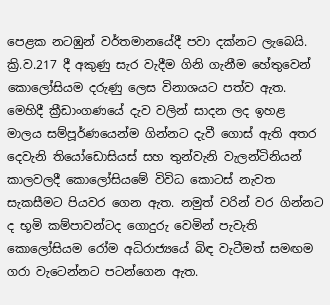පෙළක නටඹුන් වර්තමානයේදී පවා දක්නට ලැබෙයි. ක්‍රි.ව.217 දී අකුණු සැර වැදීම ගිනි ගැනීම හේතුවෙන් කොලෝසියම දරුණු ලෙස විනාශයට පත්ව ඇත. මෙහිදී ක්‍රීඩාංගණයේ දැව වලින් සාදන ලද ඉහළ මාලය සම්පූර්ණයෙන්ම ගින්නට දැවී ගොස් ඇති අතර දෙවැනි තියෝඩොසියස් සහ තුන්වැනි වැලන්ටිනියන් කාලවලදී කොලෝසියමේ විවිධ කොටස් නැවත සැකසීමට පියවර ගෙන ඇත. නමුත් වරින් වර ගින්නට ද භූමි කම්පාවන්ටද ගොදුරු වෙමින් පැවැති කොලෝසියම රෝම අධිරාජ්‍යයේ බිඳ වැටීමත් සමඟම ගරා වැටෙන්නට පටන්ගෙන ඇත.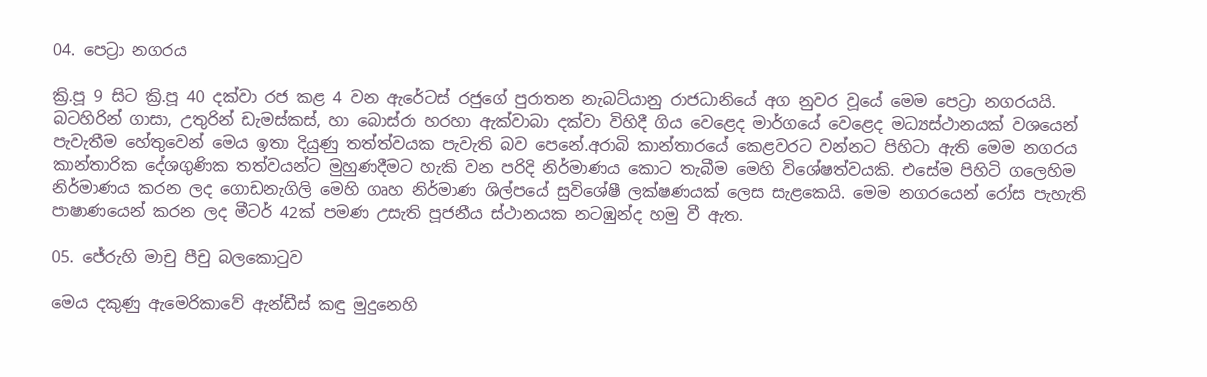04. පෙට්‍රා නගරය

ක්‍රි.පූ 9 සිට ක්‍රි.පූ 40 දක්වා රජ කළ 4 වන ඇරේටස් රජුගේ පුරාතන නැබට්යානු රාජධානියේ අග නුවර ‍වූයේ මෙම පෙට්‍රා නගරයයි. බ‍ටහිරින් ගාසා, උතුරින් ඩැමස්කස්, හා බොස්රා හරහා ඇක්වාබා දක්වා විහිදී ගිය වෙළෙද මාර්ගයේ වෙළෙද මධ්‍යස්ථානයක් වශයෙන් පැවැතීම හේතුවෙන් මෙය ඉතා දියුණු තත්ත්වයක පැවැති බව පෙනේ.අරාබි කාන්තාරයේ කෙළවරට වන්නට පිහිටා ඇති මෙම නගරය කාන්තාරික දේශගුණික තත්වයන්ට මුහුණදීමට හැකි වන පරිදි නිර්මාණය කොට තැබීම මෙහි විශේෂත්වයකි. එසේම පිහිටි ගලෙහිම නිර්මාණය කරන ලද ගොඩනැගිලි මෙහි ගෘහ නිර්මාණ ශිල්පයේ සුවිශේෂී ලක්ෂණයක් ලෙස සැළකෙයි. මෙම නගරයෙන් රෝස පැහැති පාෂාණයෙන් කරන ලද මීටර් 42ක් පමණ උසැති පූජනීය ස්ථානයක නටඹුන්ද හමු වී ඇත.

05. ජේරුහි මාචු පීචු බලකොටුව

මෙය දකුණු ඇමෙරිකාවේ ඇන්ඩීස් කඳු මුදුනෙහි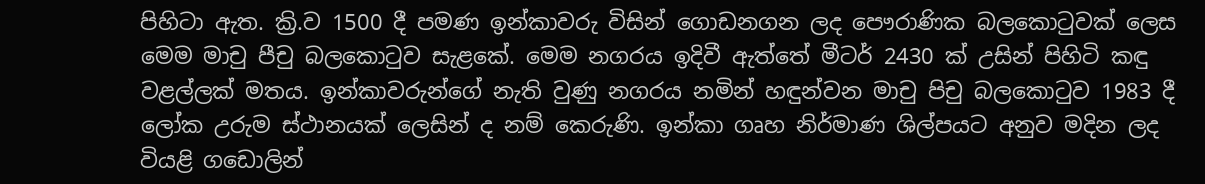පිහිටා ඇත. ක්‍රි.ව 1500 දී පමණ ඉන්කාවරු විසින් ගොඩනගන ලද පෞරාණික බලකොටුවක් ලෙස මෙම මාචු පීචු බලකොටුව සැළකේ. මෙම නගරය ඉදිවී ඇත්තේ මීටර් 2430 ක් උසින් පිහිටි කඳු වළල්ලක් මතය. ඉන්කාවරුන්ගේ නැති වුණු නගරය නමින් හඳුන්වන මාචු පිචු බලකොටුව 1983 දී ලෝක උරුම ස්ථානයක් ලෙසින් ද නම් කෙරුණි. ඉන්කා ගෘහ නිර්මාණ ශිල්පයට අනුව මදින ලද වියළි ගඩොලින්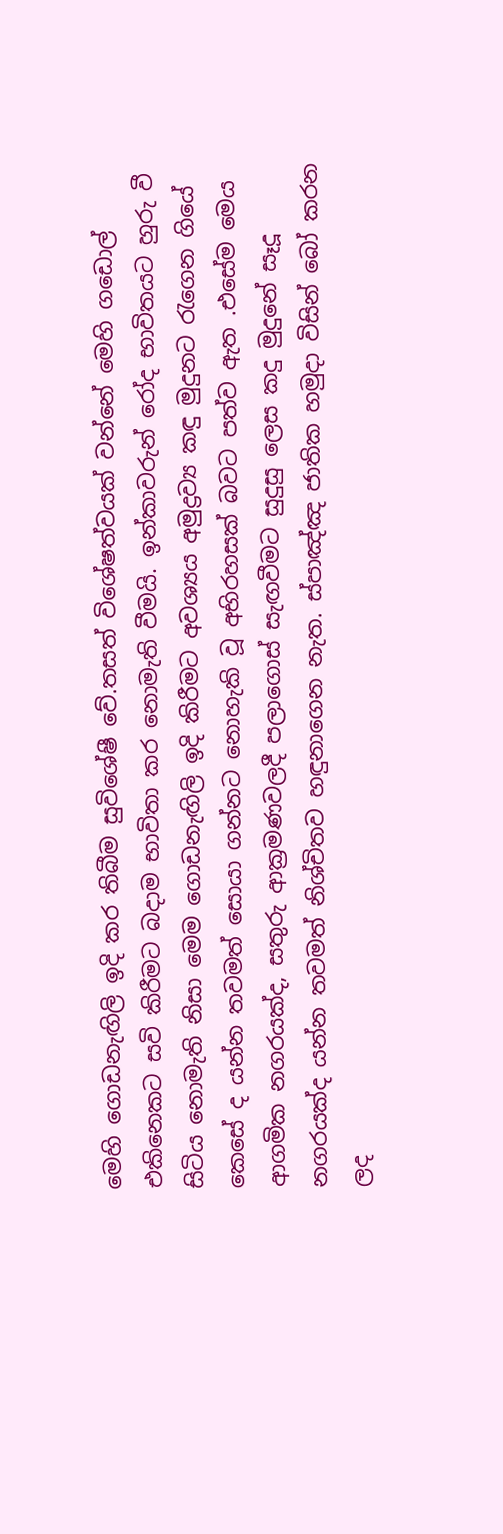මෙහි ගොඩනැඟිලි ඉදි කර තිබීම සුවිශේෂී වේ.තසත් විශේෂත්වයක් වන්නේ මෙහි ගඩොල් එකිනෙකට සවි කිරීමට බදාම භාවිතා කර නොමැති වීමයි. ඉන්කාවරුන් රෝද භාවිතයට හුරු වී සිටිය නොමැති නිසා මෙම ගොඩනැඟිලි ඉදි කිරීමට අවශ්‍යය අමුද්‍රව්‍ය කඳු මුදුනට රැගෙන ගියේ කෙසේ ද යන්න තවමත් සොයා ගන්නට නොහැකි වූ අභිරහසක් බවට පත්ව ඇත .එසේම මෙය ආගමික නගරයක්ද, සතුරු ආක්‍රමණවලදී පලාගොස් සැඟවීමට සුදුසු ලෙස කදු මුදුනේ සෑදූ නගරයක්ද යන්න තවමත් නිශ්චිතව හඳුනාගෙන නැත. ස්පාඤ්ඤ ජාතික හමුදා විසින් බෝ කරන ලද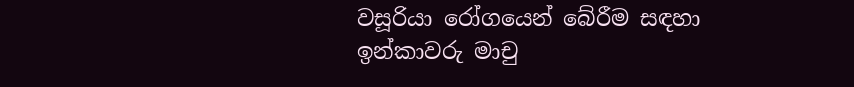වසූරියා රෝගයෙන් බේරීම සඳහා ඉන්කාවරු මාචු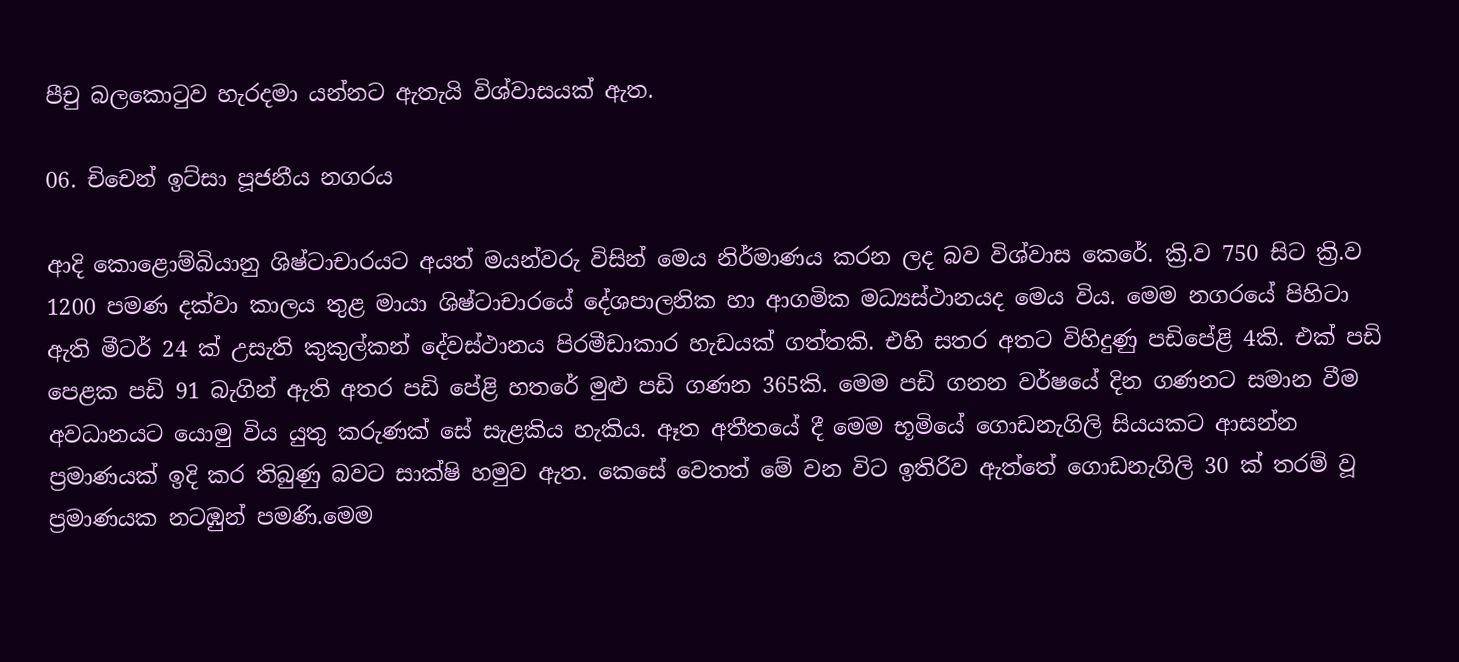පීචු බලකොටුව හැරදමා යන්නට ඇතැයි විශ්වාසයක් ඇත.

06. චිචෙන් ඉට්සා පූජනීය නගරය

ආදි ‍කොළොම්බියානු ශිෂ්ටාචාරයට අයත් මයන්වරු විසින් මෙය නිර්මාණය කරන ලද බව විශ්වාස කෙරේ. ක්‍රි.ව 750 සිට ක්‍රි.ව 1200 පමණ දක්වා කාලය තුළ මායා ශිෂ්ටාචාරයේ දේශපාලනික හා ආගමික මධ්‍යස්ථානයද මෙය විය. මෙම නගරයේ පිහිටා ඇති මීටර් 24 ක් උසැති කුකුල්කන් දේවස්ථානය පිරමීඩාකාර හැඩයක් ගත්තකි. එහි සතර අතට විහිදුණු පඩිපේළි 4කි. එක් පඩි පෙළක පඩි 91 බැගින් ඇති අතර පඩි පේළි හතරේ මුළු පඩි ගණන 365කි. මෙම පඩි ගනන වර්ෂයේ දින ගණනට සමාන වීම අවධානයට යොමු විය යුතු කරුණක් සේ සැළකිය හැකිය. ඈත අතීතයේ දී මෙම භූමියේ ගොඩනැගිලි සියයකට ආසන්න ප්‍රමාණයක් ඉදි කර තිබුණු බවට සාක්ෂි හමුව ඇත. කෙසේ වෙතත් මේ වන විට ඉතිරිව ඇත්තේ ගොඩනැගිලි 30 ක් තරම් වූ ප්‍රමාණයක නටඹුන් පමණි.මෙම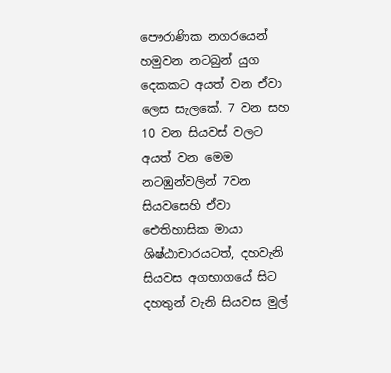පෞරාණික නගරයෙන් හමුවන නටබුන් යුග දෙකකට අයත් වන ඒවා ලෙස සැලකේ. 7 වන සහ 10 වන සියවස් වලට අයත් වන මෙම නටඹුන්වලින් 7වන සියවසෙහි ඒවා ඓතිහාසික මායා ශිෂ්ඨාචාරයටත්, දහවැනි සියවස අගභාගයේ සිට දහතුන් වැනි සියවස මුල්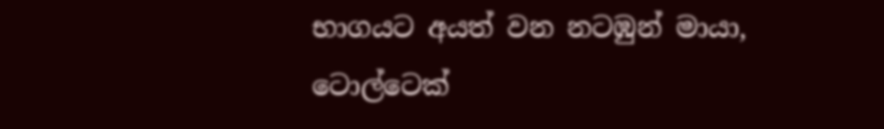භාගයට අයත් වන නටඹුන් මායා, ටොල්ටෙක්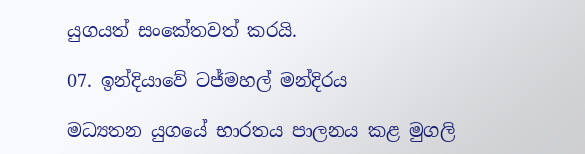යුගයත් සංකේතවත් කරයි.

07. ඉන්දියාවේ ටජ්මහල් මන්දිරය

මධ්‍යතන යුගයේ භාරතය පාලනය කළ මුගලි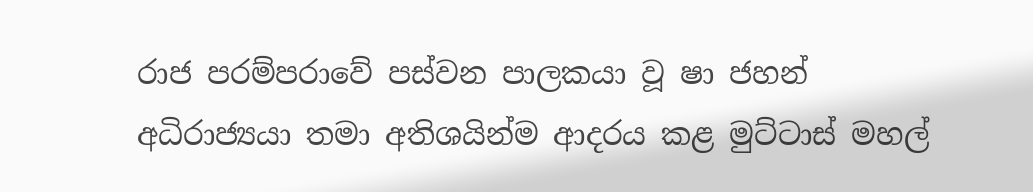රාජ පරම්පරාවේ ‍පස්වන පාලකයා වූ ෂා ජහන් අධිරාජ්‍යයා තමා අතිශයින්ම ආදරය කළ මුට්ටාස් මහල්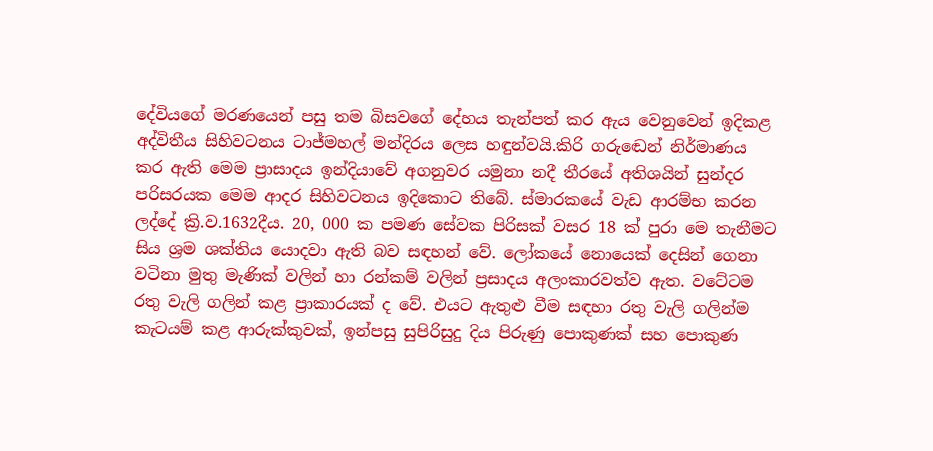දේවියගේ මරණයෙන් පසු තම බිසවගේ දේහය තැන්පත් කර ඇය වෙනුවෙන් ඉදිකළ අද්විතීය සිහිවටනය ටාජ්මහල් මන්දිරය ලෙස හඳුන්වයි.කිරි ගරුඬෙන් නිර්මාණය කර ඇති මෙම ප්‍රාසාදය ඉන්දියාවේ අගනුවර යමුනා නදී තීරයේ අතිශයින් සුන්දර පරිසරයක මෙම ආදර සිහිවටනය ඉදිකොට තිබේ. ස්මාරකයේ වැඩ ආරම්භ කරන ලද්දේ ක්‍රි.ව.1632දීය. 20, 000 ක පමණ සේවක පිරිසක් වසර 18 ක් පුරා මෙ තැනීමට සිය ශ්‍රම ශක්තිය යොදවා ඇති බව සඳහන් වේ. ලෝකයේ නොයෙක් දෙසින් ගෙනා වටිනා මුතු මැණික් වලින් හා රන්කම් වලින් ප්‍රසාදය අලංකාරවත්ව ඇත. වටේටම රතු වැලි ගලින් කළ ප්‍රාකාරයක් ද වේ. එයට ඇතුළු වීම සඳහා රතු වැලි ගලින්ම කැටයම් කළ ආරුක්කුවක්, ඉන්පසු සුපිරිසුදු දිය පිරුණු පොකුණක් සහ පොකුණ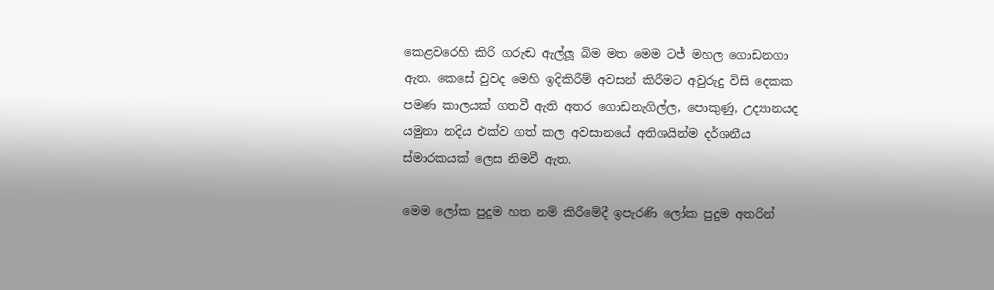කෙළවරෙහි කිරි ගරුඬ ඇල්ලූ බිම මත මෙම ටජ් මහල ගොඩනගා ඇත. කෙසේ වුවද මෙහි ඉදිකිරීම් අවසන් කිරීමට අවුරුදු විසි දෙකක පමණ කාලයක් ගතවී ඇති අතර ගොඩනැගිල්ල, පොකුණු, උද්‍යානයද යමුනා නදිය එක්ව ගත් කල අවසානයේ අතිශයින්ම දර්ශනීය ස්මාරකයක් ලෙස නිමවී ඇත.

මෙම ලෝක පුදුම හත නම් කිරීමේදී ඉපැරණි ලෝක පුදුම අතරින්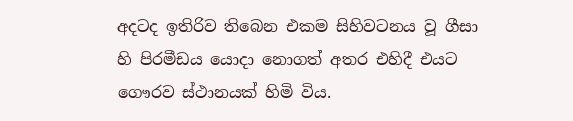අදටද ඉතිරිව තිබෙන එකම සිහිවටනය වූ ගීසා හි පිරමීඩය යොදා නොගත් අතර එහිදී එයට ගෞරව ස්ථානයක් හිමි විය.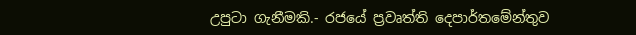උපුටා ගැනීමකි.- රජයේ ප්‍රවෘත්ති දෙපාර්තමේන්තුව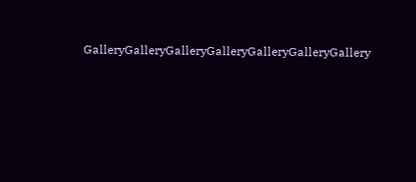GalleryGalleryGalleryGalleryGalleryGalleryGallery